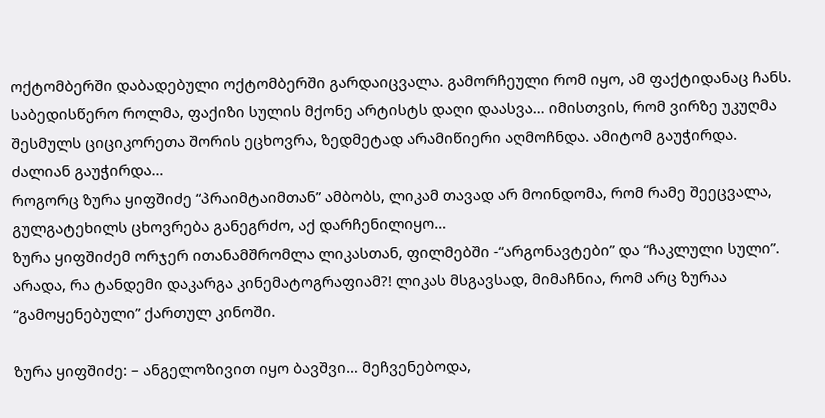ოქტომბერში დაბადებული ოქტომბერში გარდაიცვალა. გამორჩეული რომ იყო, ამ ფაქტიდანაც ჩანს.
საბედისწერო როლმა, ფაქიზი სულის მქონე არტისტს დაღი დაასვა… იმისთვის, რომ ვირზე უკუღმა შესმულს ციციკორეთა შორის ეცხოვრა, ზედმეტად არამიწიერი აღმოჩნდა. ამიტომ გაუჭირდა. ძალიან გაუჭირდა…
როგორც ზურა ყიფშიძე “პრაიმტაიმთან” ამბობს, ლიკამ თავად არ მოინდომა, რომ რამე შეეცვალა, გულგატეხილს ცხოვრება განეგრძო, აქ დარჩენილიყო…
ზურა ყიფშიძემ ორჯერ ითანამშრომლა ლიკასთან, ფილმებში -“არგონავტები” და “ჩაკლული სული”. არადა, რა ტანდემი დაკარგა კინემატოგრაფიამ?! ლიკას მსგავსად, მიმაჩნია, რომ არც ზურაა “გამოყენებული” ქართულ კინოში.

ზურა ყიფშიძე: – ანგელოზივით იყო ბავშვი… მეჩვენებოდა,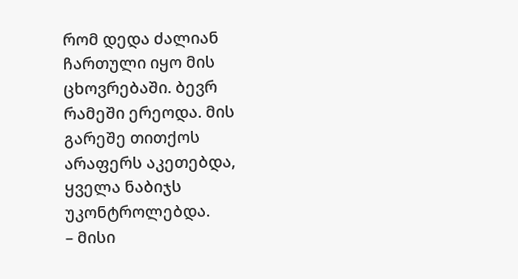რომ დედა ძალიან ჩართული იყო მის ცხოვრებაში. ბევრ რამეში ერეოდა. მის გარეშე თითქოს არაფერს აკეთებდა, ყველა ნაბიჯს უკონტროლებდა.
– მისი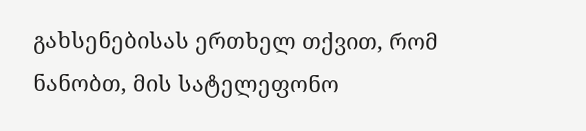გახსენებისას ერთხელ თქვით, რომ ნანობთ, მის სატელეფონო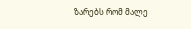ზარებს რომ მალე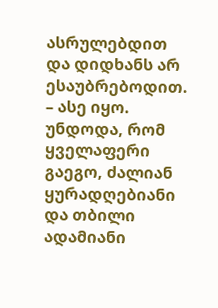ასრულებდით და დიდხანს არ ესაუბრებოდით.
– ასე იყო. უნდოდა, რომ ყველაფერი გაეგო, ძალიან ყურადღებიანი და თბილი ადამიანი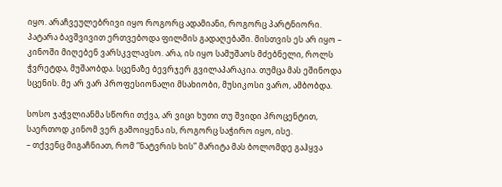იყო. არაჩვეულებრივი იყო როგორც ადამიანი, როგორც პარტნიორი.
პატარა ბავშვივით ერთვებოდა ფილმის გადაღებაში. მისთვის ეს არ იყო – კინოში მიღებენ ვარსკვლავსო. არა, ის იყო სამუშაოს მძებნელი, როლს ჭვრეტდა, მუშაობდა. სცენაზე ბევრჯერ გვილაპარაკია. თუმცა მას ეშინოდა სცენის. მე არ ვარ პროფესიონალი მსახიობი, მუსიკოსი ვარო, ამბობდა.

სოსო ჯაჭვლიანმა სწორი თქვა, არ ვიცი ხუთი თუ შვიდი პროცენტით, საერთოდ კინომ ვერ გამოიყენა ის, როგორც საჭირო იყო, ისე.
– თქვენც მიგაჩნიათ, რომ “ნატვრის ხის” მარიტა მას ბოლომდე გაჰყვა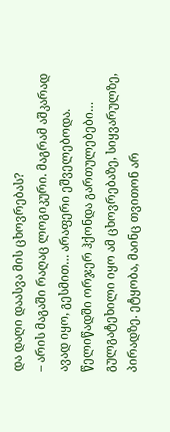და დაღი დაასვა მის ცხოვრებას?
– არის მაგაში რაღაც ლოგიკური. მაგრამ აშკარად ავად იყო, გესმით… არაფერი ეშველებოდა. წელიწადში ორჯერ ჰქონდა გართულებები… გულგატეხილი იყო ამ ცხოვრებაზე, სიყვარულზე, პირადზე. ეტყობა, მაინც თვითონ არ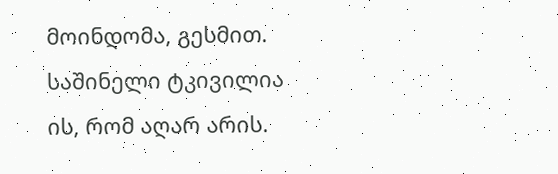მოინდომა, გესმით.
საშინელი ტკივილია ის, რომ აღარ არის.